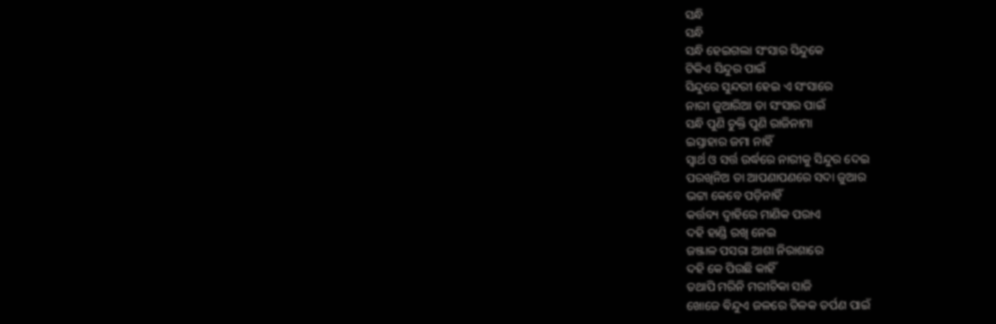ସନ୍ଧି
ସନ୍ଧି
ସନ୍ଧି ହେଇଗଲା ସଂସାର ସିନ୍ଦୁକେ
ଟିକିଏ ସିନ୍ଦୁର ପାଇଁ
ସିନ୍ଦୁରେ ସୁନ୍ଦରୀ ହେଇ ଏ ସଂସାରେ
ନାରୀ ଜୁଆରିଆ ତା ସଂସାର ପାଇଁ
ସନ୍ଧି ପୁଣି ଚୁକ୍ତି ପୁଣି ରାଜିନାମା
ଇସ୍ତାହାର ଜମା ନାହିଁ
ସ୍ୱାର୍ଥ ଓ ସର୍ତ୍ତ ଉର୍ଦ୍ଧରେ ନାରୀକୁ ସିନ୍ଦୁର ଦେଇ
ପରଖିନିଅ ତା ଆପଣାପଣରେ ସଦା ଜୁଆର
ଭଟ୍ଟା କେବେ ପଡ଼ିନାହିଁ
କର୍ତ୍ତବ୍ୟ ଦ୍ୱାହିରେ ମାଣିକ ପରାଏ
ଦହି ହାଣ୍ଡି ରଖି ନେଇ
ଜଞ୍ଜାଳ ପସରା ଆଶା ନିରାଶାରେ
ଦହି କେ ପିଉଛି କାହିଁ
ତଥାପି ମରିନି ମରୀଚିକା ସାଜି
ଖୋଜେ ଵିନ୍ଦୁଏ ଜଳରେ ତିଳକ ତର୍ପଣ ପାଇଁ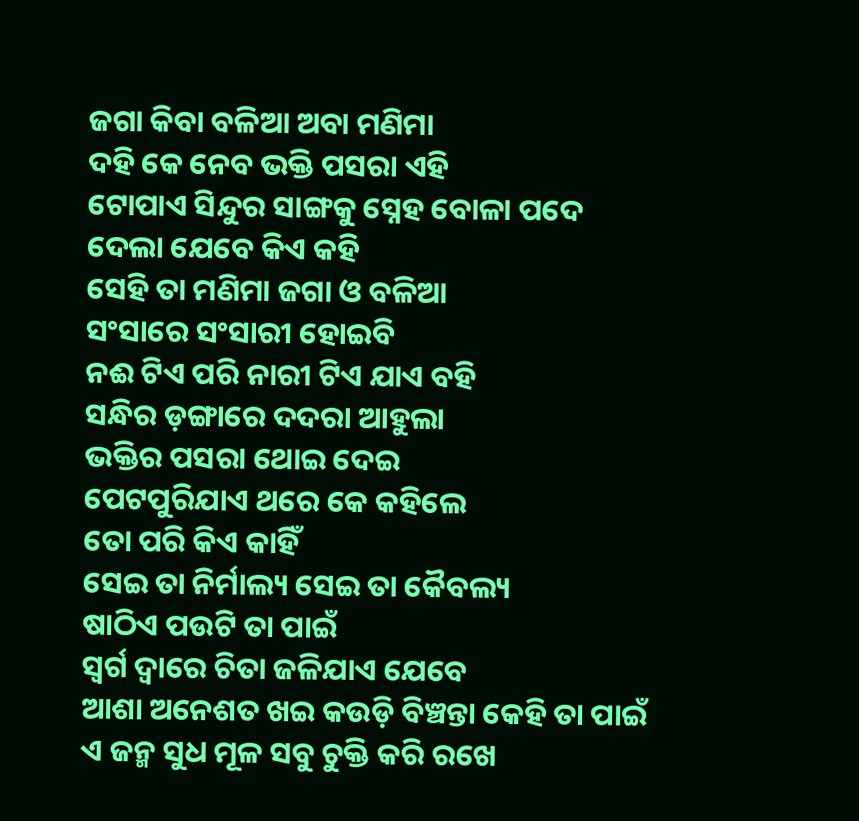ଜଗା କିବା ବଳିଆ ଅବା ମଣିମା
ଦହି କେ ନେବ ଭକ୍ତି ପସରା ଏହି
ଟୋପାଏ ସିନ୍ଦୁର ସାଙ୍ଗକୁ ସ୍ନେହ ବୋଳା ପଦେ
ଦେଲା ଯେବେ କିଏ କହି
ସେହି ତା ମଣିମା ଜଗା ଓ ବଳିଆ
ସଂସାରେ ସଂସାରୀ ହୋଇବି
ନଈ ଟିଏ ପରି ନାରୀ ଟିଏ ଯାଏ ବହି
ସନ୍ଧିର ଡ଼ଙ୍ଗାରେ ଦଦରା ଆହୁଲା
ଭକ୍ତିର ପସରା ଥୋଇ ଦେଇ
ପେଟପୁରିଯାଏ ଥରେ କେ କହିଲେ
ତୋ ପରି କିଏ କାହିଁ
ସେଇ ତା ନିର୍ମାଲ୍ୟ ସେଇ ତା କୈବଲ୍ୟ
ଷାଠିଏ ପଉଟି ତା ପାଇଁ
ସ୍ୱର୍ଗ ଦ୍ୱାରେ ଚିତା ଜଳିଯାଏ ଯେବେ
ଆଶା ଅନେଶତ ଖଇ କଉଡ଼ି ବିଞ୍ଚନ୍ତା କେହି ତା ପାଇଁ
ଏ ଜନ୍ମ ସୁଧ ମୂଳ ସବୁ ଚୁକ୍ତି କରି ରଖେ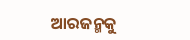ଆରଜନ୍ମକୁ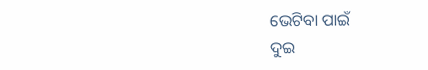ଭେଟିବା ପାଇଁ
ଦୁଇ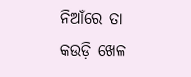ନିଆଁରେ ତା କଉଡ଼ି ଖେଳ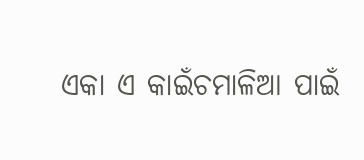ଏକା ଏ କାଇଁଚମାଳିଆ ପାଇଁ